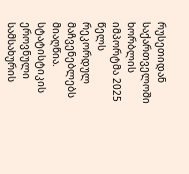რუსეთიდან საქართველოში ხორბლის იმპორტმა 2025 წელს რეკორდულ მაჩვენებლებს მიაღწია. სტატისტიკის ეროვნული სამსახურის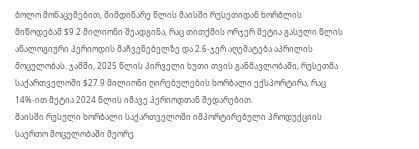ბოლო მონაცემებით, მიმდინარე წლის მაისში რუსეთიდან ხორბლის მიწოდებამ $9.2 მილიონი შეადგინა, რაც თითქმის ორჯერ მეტია გასული წლის ანალოგიური პერიოდის მაჩვენებელზე და 2.6-ჯერ აღემატება აპრილის მოცულობას. ჯამში, 2025 წლის პირველი ხუთი თვის განმავლობაში, რუსეთმა საქართველოში $27.9 მილიონი ღირებულების ხორბალი ექსპორტირა, რაც 14%-ით მეტია 2024 წლის იმავე პერიოდთან შედარებით.
მაისში რუსული ხორბალი საქართველოში იმპორტირებული პროდუქციის საერთო მოცულობაში მეორე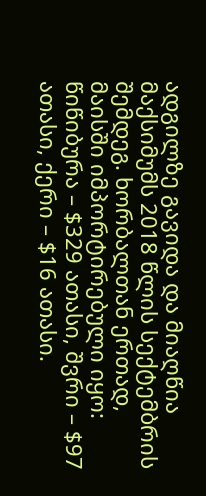ადგილზე გავიდა და მიაღწია მაქსიმუმს 2018 წლის სექტემბრის შემდეგ. ხორბალთან ერთად, მაისში იმპორტირებული იყო: წიწიბურა – $329 ათასი, შვრი – $97 ათასი, ქერი – $16 ათასი.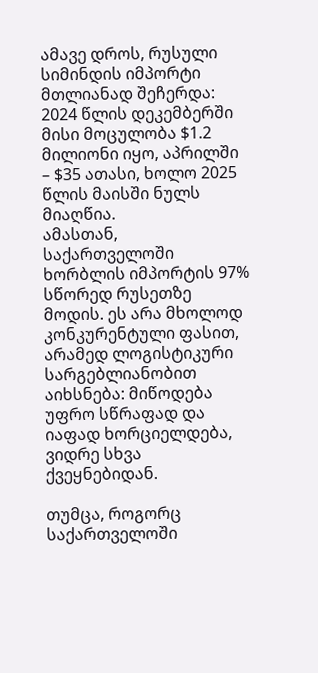ამავე დროს, რუსული სიმინდის იმპორტი მთლიანად შეჩერდა: 2024 წლის დეკემბერში მისი მოცულობა $1.2 მილიონი იყო, აპრილში – $35 ათასი, ხოლო 2025 წლის მაისში ნულს მიაღწია.
ამასთან, საქართველოში ხორბლის იმპორტის 97% სწორედ რუსეთზე მოდის. ეს არა მხოლოდ კონკურენტული ფასით, არამედ ლოგისტიკური სარგებლიანობით აიხსნება: მიწოდება უფრო სწრაფად და იაფად ხორციელდება, ვიდრე სხვა ქვეყნებიდან.

თუმცა, როგორც საქართველოში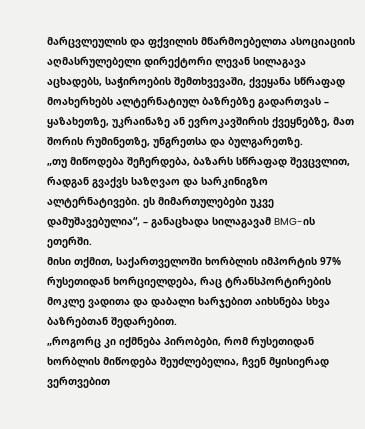მარცვლეულის და ფქვილის მწარმოებელთა ასოციაციის აღმასრულებელი დირექტორი ლევან სილაგავა აცხადებს, საჭიროების შემთხვევაში, ქვეყანა სწრაფად მოახერხებს ალტერნატიულ ბაზრებზე გადართვას – ყაზახეთზე, უკრაინაზე ან ევროკავშირის ქვეყნებზე, მათ შორის რუმინეთზე, უნგრეთსა და ბულგარეთზე.
„თუ მიწოდება შეჩერდება, ბაზარს სწრაფად შევცვლით, რადგან გვაქვს საზღვაო და სარკინიგზო ალტერნატივები. ეს მიმართულებები უკვე დამუშავებულია“, – განაცხადა სილაგავამ BMG-ის ეთერში.
მისი თქმით, საქართველოში ხორბლის იმპორტის 97% რუსეთიდან ხორციელდება, რაც ტრანსპორტირების მოკლე ვადითა და დაბალი ხარჯებით აიხსნება სხვა ბაზრებთან შედარებით.
„როგორც კი იქმნება პირობები, რომ რუსეთიდან ხორბლის მიწოდება შეუძლებელია, ჩვენ მყისიერად ვერთვებით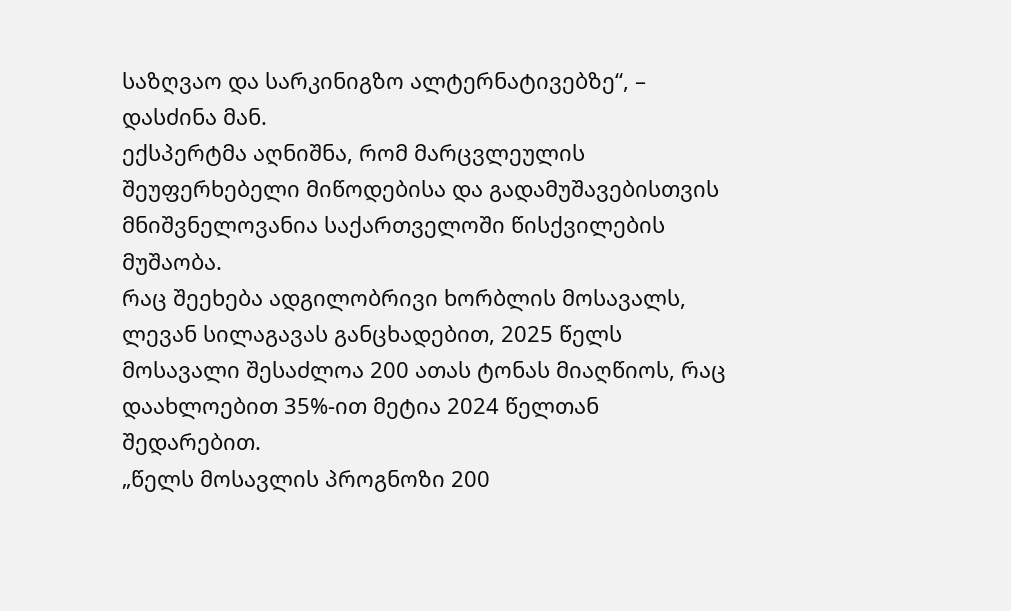საზღვაო და სარკინიგზო ალტერნატივებზე“, – დასძინა მან.
ექსპერტმა აღნიშნა, რომ მარცვლეულის შეუფერხებელი მიწოდებისა და გადამუშავებისთვის მნიშვნელოვანია საქართველოში წისქვილების მუშაობა.
რაც შეეხება ადგილობრივი ხორბლის მოსავალს, ლევან სილაგავას განცხადებით, 2025 წელს მოსავალი შესაძლოა 200 ათას ტონას მიაღწიოს, რაც დაახლოებით 35%-ით მეტია 2024 წელთან შედარებით.
„წელს მოსავლის პროგნოზი 200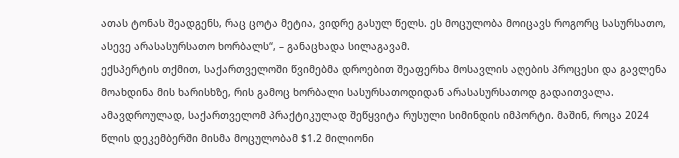ათას ტონას შეადგენს, რაც ცოტა მეტია, ვიდრე გასულ წელს. ეს მოცულობა მოიცავს როგორც სასურსათო, ასევე არასასურსათო ხორბალს“, – განაცხადა სილაგავამ.
ექსპერტის თქმით, საქართველოში წვიმებმა დროებით შეაფერხა მოსავლის აღების პროცესი და გავლენა მოახდინა მის ხარისხზე, რის გამოც ხორბალი სასურსათოდიდან არასასურსათოდ გადაითვალა.
ამავდროულად, საქართველომ პრაქტიკულად შეწყვიტა რუსული სიმინდის იმპორტი. მაშინ, როცა 2024 წლის დეკემბერში მისმა მოცულობამ $1.2 მილიონი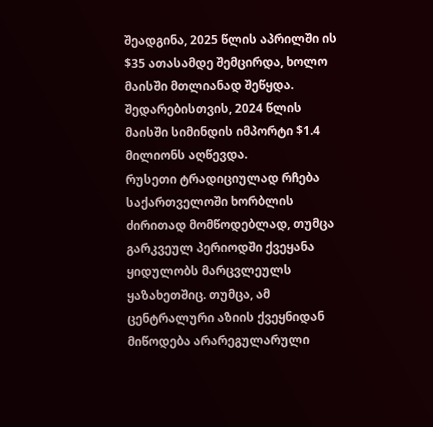შეადგინა, 2025 წლის აპრილში ის $35 ათასამდე შემცირდა, ხოლო მაისში მთლიანად შეწყდა. შედარებისთვის, 2024 წლის მაისში სიმინდის იმპორტი $1.4 მილიონს აღწევდა.
რუსეთი ტრადიციულად რჩება საქართველოში ხორბლის ძირითად მომწოდებლად, თუმცა გარკვეულ პერიოდში ქვეყანა ყიდულობს მარცვლეულს ყაზახეთშიც. თუმცა, ამ ცენტრალური აზიის ქვეყნიდან მიწოდება არარეგულარული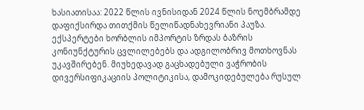ხასიათისაა: 2022 წლის ივნისიდან 2024 წლის ნოემბრამდე დაფიქსირდა თითქმის წელიწადნახევრიანი პაუზა.
ექსპერტები ხორბლის იმპორტის ზრდას ბაზრის კონიუნქტურის ცვლილებებს და ადგილობრივ მოთხოვნას უკავშირებენ. მიუხედავად გაცხადებული ვაჭრობის დივერსიფიკაციის პოლიტიკისა, დამოკიდებულება რუსულ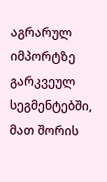აგრარულ იმპორტზე გარკვეულ სეგმენტებში, მათ შორის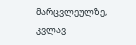მარცვლეულზე, კვლავ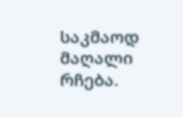საკმაოდ მაღალი რჩება.